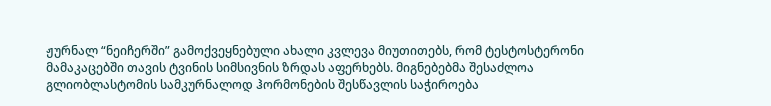ჟურნალ “ნეიჩერში” გამოქვეყნებული ახალი კვლევა მიუთითებს, რომ ტესტოსტერონი მამაკაცებში თავის ტვინის სიმსივნის ზრდას აფერხებს. მიგნებებმა შესაძლოა გლიობლასტომის სამკურნალოდ ჰორმონების შესწავლის საჭიროება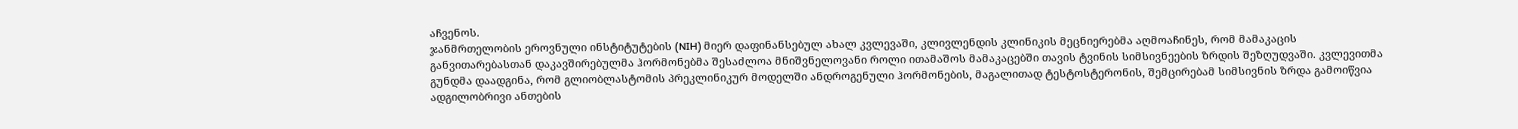აჩვენოს.
ჯანმრთელობის ეროვნული ინსტიტუტების (NIH) მიერ დაფინანსებულ ახალ კვლევაში, კლივლენდის კლინიკის მეცნიერებმა აღმოაჩინეს, რომ მამაკაცის განვითარებასთან დაკავშირებულმა ჰორმონებმა შესაძლოა მნიშვნელოვანი როლი ითამაშოს მამაკაცებში თავის ტვინის სიმსივნეების ზრდის შეზღუდვაში. კვლევითმა გუნდმა დაადგინა, რომ გლიობლასტომის პრეკლინიკურ მოდელში ანდროგენული ჰორმონების, მაგალითად ტესტოსტერონის, შემცირებამ სიმსივნის ზრდა გამოიწვია ადგილობრივი ანთების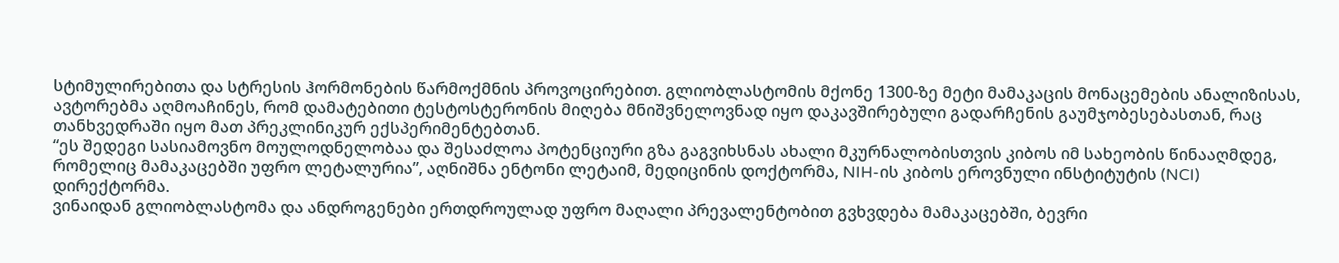სტიმულირებითა და სტრესის ჰორმონების წარმოქმნის პროვოცირებით. გლიობლასტომის მქონე 1300-ზე მეტი მამაკაცის მონაცემების ანალიზისას, ავტორებმა აღმოაჩინეს, რომ დამატებითი ტესტოსტერონის მიღება მნიშვნელოვნად იყო დაკავშირებული გადარჩენის გაუმჯობესებასთან, რაც თანხვედრაში იყო მათ პრეკლინიკურ ექსპერიმენტებთან.
“ეს შედეგი სასიამოვნო მოულოდნელობაა და შესაძლოა პოტენციური გზა გაგვიხსნას ახალი მკურნალობისთვის კიბოს იმ სახეობის წინააღმდეგ, რომელიც მამაკაცებში უფრო ლეტალურია”, აღნიშნა ენტონი ლეტაიმ, მედიცინის დოქტორმა, NIH-ის კიბოს ეროვნული ინსტიტუტის (NCI) დირექტორმა.
ვინაიდან გლიობლასტომა და ანდროგენები ერთდროულად უფრო მაღალი პრევალენტობით გვხვდება მამაკაცებში, ბევრი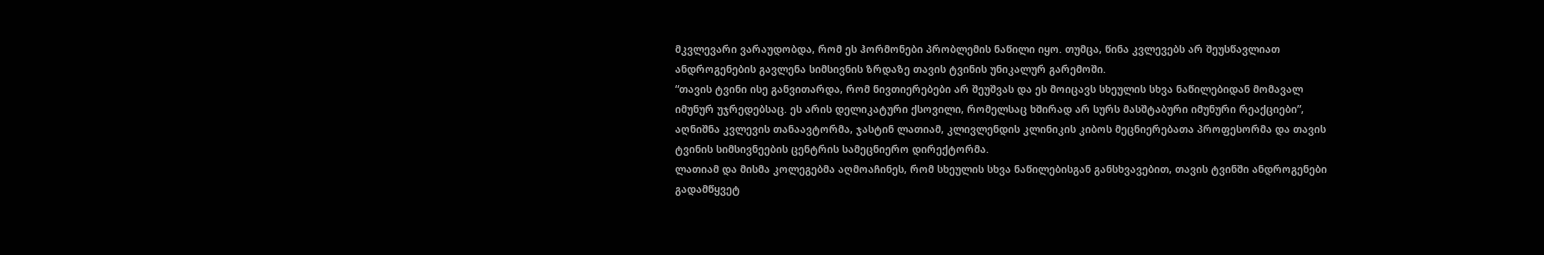მკვლევარი ვარაუდობდა, რომ ეს ჰორმონები პრობლემის ნაწილი იყო. თუმცა, წინა კვლევებს არ შეუსწავლიათ ანდროგენების გავლენა სიმსივნის ზრდაზე თავის ტვინის უნიკალურ გარემოში.
“თავის ტვინი ისე განვითარდა, რომ ნივთიერებები არ შეუშვას და ეს მოიცავს სხეულის სხვა ნაწილებიდან მომავალ იმუნურ უჯრედებსაც. ეს არის დელიკატური ქსოვილი, რომელსაც ხშირად არ სურს მასშტაბური იმუნური რეაქციები”, აღნიშნა კვლევის თანაავტორმა, ჯასტინ ლათიამ, კლივლენდის კლინიკის კიბოს მეცნიერებათა პროფესორმა და თავის ტვინის სიმსივნეების ცენტრის სამეცნიერო დირექტორმა.
ლათიამ და მისმა კოლეგებმა აღმოაჩინეს, რომ სხეულის სხვა ნაწილებისგან განსხვავებით, თავის ტვინში ანდროგენები გადამწყვეტ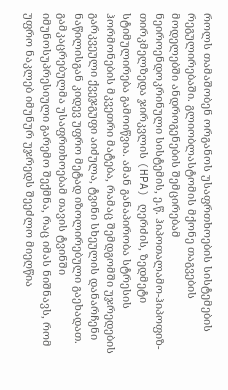როლს თამაშობენ ორგანოს უსაფრთხოების სისტემების რეგულირებაში. გლიობლასტომის მქონე თაგვების მოდელებში ანდროგენების შემცირებამ ნეიროენდოკრინული სისტემის, ე.წ. ჰიპოთალამო-ჰიპოფიზ-თირკმელზედა ჯირკვლის (HPA) ღერძის, ზედმეტი სტიმულირება გამოიწვია. ამან განაპირობა სტრესის ჰორმონების მკვეთრი მატება, რამაც შემდგომში უჯრედების გარკვეული ქვეჯგუფი აიძულა, ტვინი სხეულის დანარჩენი ნაწილისგან კიდევ უფრო მეტად იზოლირებული გაეხადათ.
გამკაცრებულმა უსაფრთხოებამ თავის ტვინში იმუნოსუპრესიული გარემო შექმნა, რაც იმას ნიშნავს, რომ უფრო ნაკლებ იმუნურ უჯრედს შეეძლო მიეღწია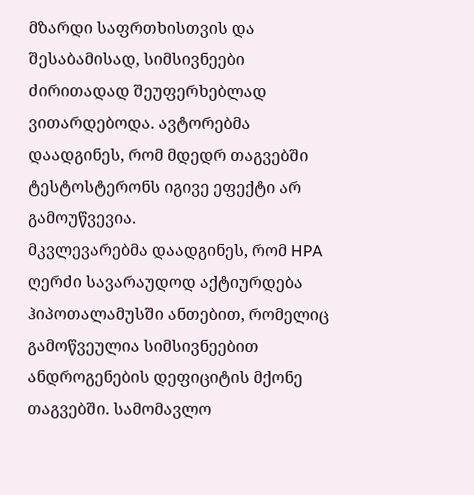მზარდი საფრთხისთვის და შესაბამისად, სიმსივნეები ძირითადად შეუფერხებლად ვითარდებოდა. ავტორებმა დაადგინეს, რომ მდედრ თაგვებში ტესტოსტერონს იგივე ეფექტი არ გამოუწვევია.
მკვლევარებმა დაადგინეს, რომ HPA ღერძი სავარაუდოდ აქტიურდება ჰიპოთალამუსში ანთებით, რომელიც გამოწვეულია სიმსივნეებით ანდროგენების დეფიციტის მქონე თაგვებში. სამომავლო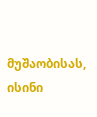მუშაობისას, ისინი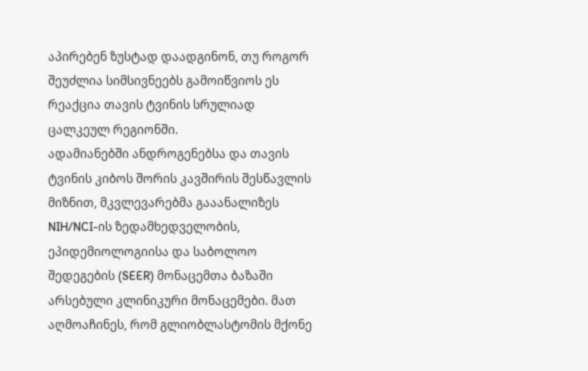აპირებენ ზუსტად დაადგინონ, თუ როგორ შეუძლია სიმსივნეებს გამოიწვიოს ეს რეაქცია თავის ტვინის სრულიად ცალკეულ რეგიონში.
ადამიანებში ანდროგენებსა და თავის ტვინის კიბოს შორის კავშირის შესწავლის მიზნით, მკვლევარებმა გააანალიზეს NIH/NCI-ის ზედამხედველობის, ეპიდემიოლოგიისა და საბოლოო შედეგების (SEER) მონაცემთა ბაზაში არსებული კლინიკური მონაცემები. მათ აღმოაჩინეს, რომ გლიობლასტომის მქონე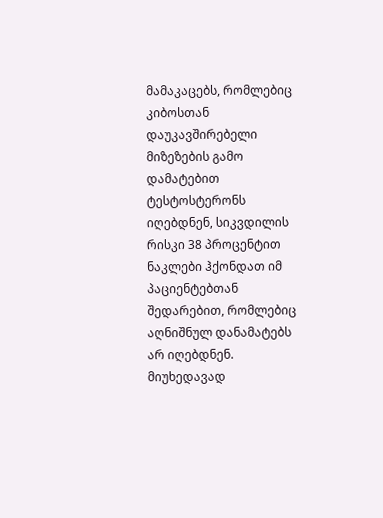მამაკაცებს, რომლებიც კიბოსთან დაუკავშირებელი მიზეზების გამო დამატებით ტესტოსტერონს იღებდნენ, სიკვდილის რისკი 38 პროცენტით ნაკლები ჰქონდათ იმ პაციენტებთან შედარებით, რომლებიც აღნიშნულ დანამატებს არ იღებდნენ.
მიუხედავად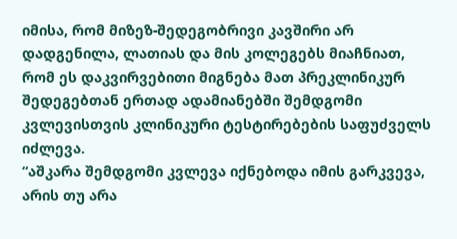იმისა, რომ მიზეზ-შედეგობრივი კავშირი არ დადგენილა, ლათიას და მის კოლეგებს მიაჩნიათ, რომ ეს დაკვირვებითი მიგნება მათ პრეკლინიკურ შედეგებთან ერთად ადამიანებში შემდგომი კვლევისთვის კლინიკური ტესტირებების საფუძველს იძლევა.
“აშკარა შემდგომი კვლევა იქნებოდა იმის გარკვევა, არის თუ არა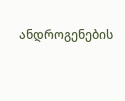ანდროგენების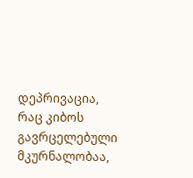დეპრივაცია, რაც კიბოს გავრცელებული მკურნალობაა,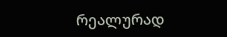რეალურად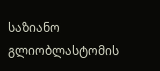საზიანო გლიობლასტომის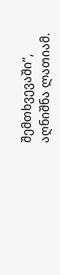შემთხვევაში”, აღნიშნა ლათიამ.